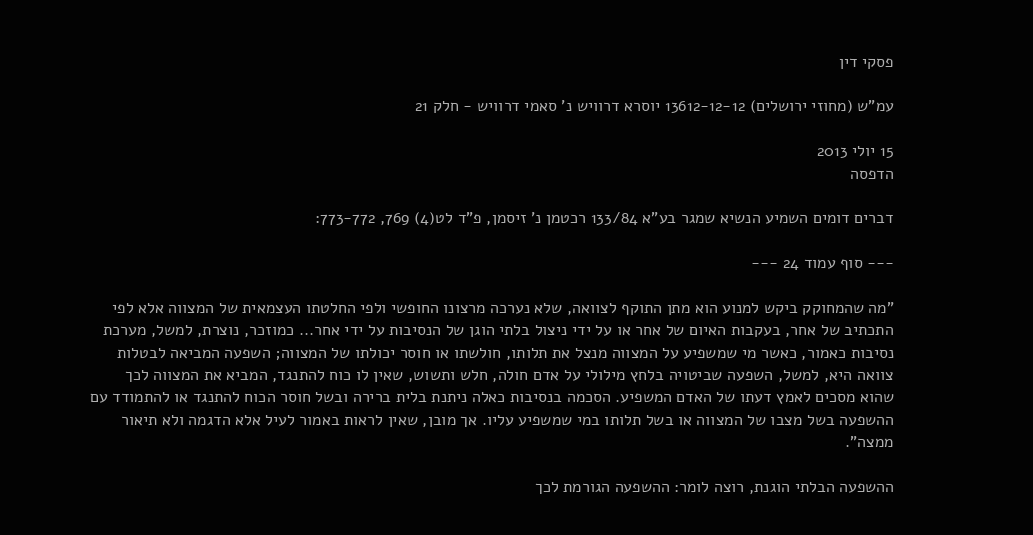פסקי דין

עמ"ש (מחוזי ירושלים) 13612-12-12 יוסרא דרוויש נ' סאמי דרוויש - חלק 21

15 יולי 2013
הדפסה

דברים דומים השמיע הנשיא שמגר בע"א 133/84 רכטמן נ' זיסמן, פ"ד לט(4) 769, 773-772:

--- סוף עמוד 24 ---

"מה שהמחוקק ביקש למנוע הוא מתן התוקף לצוואה, שלא נערכה מרצונו החופשי ולפי החלטתו העצמאית של המצווה אלא לפי התכתיב של אחר, בעקבות האיום של אחר או על ידי ניצול בלתי הוגן של הנסיבות על ידי אחר... כמוזכר, נוצרת, למשל, מערכת נסיבות כאמור, כאשר מי שמשפיע על המצווה מנצל את תלותו, חולשתו או חוסר יכולתו של המצווה; השפעה המביאה לבטלות צוואה היא, למשל, השפעה שביטויה בלחץ מילולי על אדם חולה, חלש ותשוש, שאין לו כוח להתנגד, המביא את המצווה לכך שהוא מסכים לאמץ דעתו של האדם המשפיע. הסכמה בנסיבות כאלה ניתנת בלית ברירה ובשל חוסר הכוח להתנגד או להתמודד עם ההשפעה בשל מצבו של המצווה או בשל תלותו במי שמשפיע עליו. אך מובן, שאין לראות באמור לעיל אלא הדגמה ולא תיאור ממצה".

ההשפעה הבלתי הוגנת, רוצה לומר: ההשפעה הגורמת לכך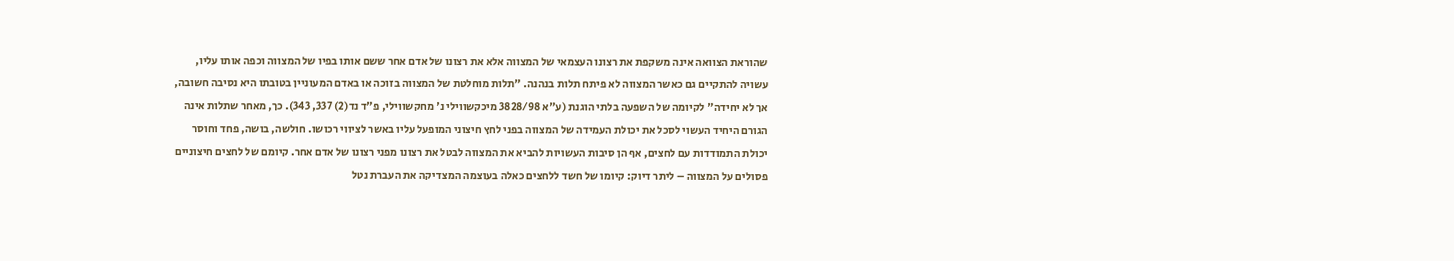שהוראת הצוואה אינה משקפת את רצונו העצמאי של המצווה אלא את רצונו של אדם אחר ששם אותו בפיו של המצווה וכפה אותו עליו, עשויה להתקיים גם כאשר המצווה לא פיתח תלות בנהנה. "תלות מוחלטת של המצווה בזוכה או באדם המעוניין בטובתו היא נסיבה חשובה, אך לא יחידה" לקיומה של השפעה בלתי הוגנת (ע"א 3828/98 מיכקשווילי נ' מחקשווילי, פ"ד נד(2) 337, 343). כך, מאחר שתלות אינה הגורם היחיד העשוי לסכל את יכולת העמידה של המצווה בפני לחץ חיצוני המופעל עליו באשר לציווי רכושו. חולשה, בושה, פחד וחוסר יכולת התמודדות עם לחצים, אף הן סיבות העשויות להביא את המצווה לבטל את רצונו מפני רצונו של אדם אחר. קיומם של לחצים חיצוניים פסולים על המצווה – ליתר דיוק: קיומו של חשד ללחצים כאלה בעוצמה המצדיקה את העברת נטל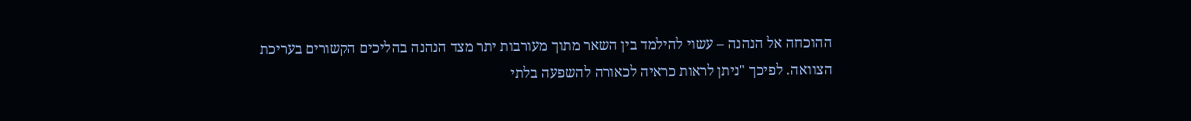ההוכחה אל הנהנה – עשוי להילמד בין השאר מתוך מעורבות יתר מצד הנהנה בהליכים הקשורים בעריכת הצוואה. לפיכך "ניתן לראות כראיה לכאורה להשפעה בלתי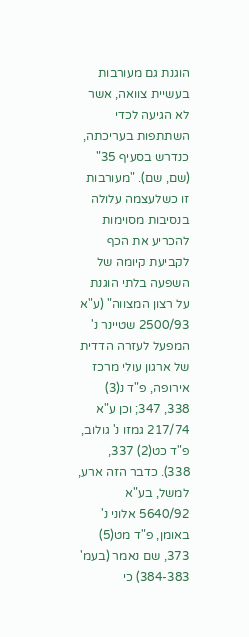הוגנת גם מעורבות בעשיית צוואה, אשר לא הגיעה לכדי השתתפות בעריכתה, כנדרש בסעיף 35" (שם, שם). "מעורבות זו כשלעצמה עלולה בנסיבות מסוימות להכריע את הכף לקביעת קיומה של השפעה בלתי הוגנת על רצון המצווה" (ע"א 2500/93 שטיינר נ' המפעל לעזרה הדדית של ארגון עולי מרכז אירופה, פ"ד נ(3) 338, 347; וכן ע"א 217/74 גמזו נ' גולוב, פ"ד כט(2) 337, 338). כדבר הזה ארע, למשל, בע"א 5640/92 אלוני נ' באומן, פ"ד מט(5) 373, שם נאמר (בעמ' 384-383) כי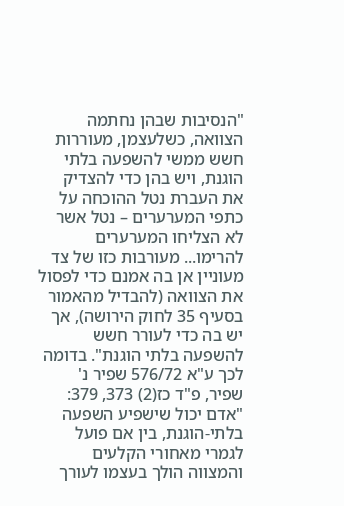"הנסיבות שבהן נחתמה הצוואה, כשלעצמן, מעוררות חשש ממשי להשפעה בלתי הוגנת, ויש בהן כדי להצדיק את העברת נטל ההוכחה על כתפי המערערים – נטל אשר לא הצליחו המערערים להרימו... מעורבות כזו של צד מעוניין אן בה אמנם כדי לפסול את הצוואה (להבדיל מהאמור בסעיף 35 לחוק הירושה), אך יש בה כדי לעורר חשש להשפעה בלתי הוגנת". בדומה לכך ע"א 576/72 שפיר נ' שפיר, פ"ד כז(2) 373, 379: "אדם יכול שישפיע השפעה בלתי-הוגנת, בין אם פועל לגמרי מאחורי הקלעים והמצווה הולך בעצמו לעורך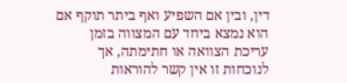דין, ובין אם השפיע ואף ביתר תוקף אם הוא נמצא ביחד עם המצווה בזמן עריכת הצוואה או חתימתה, אך לנוכחות זו אין קשר להוראות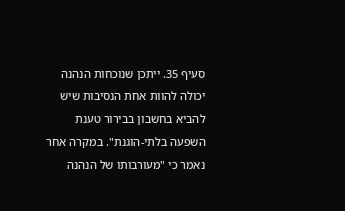סעיף 35. ייתכן שנוכחות הנהנה יכולה להוות אחת הנסיבות שיש להביא בחשבון בבירור טענת השפעה בלתי-הוגנת". במקרה אחר נאמר כי "מעורבותו של הנהנה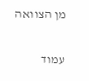מן הצוואה

עמוד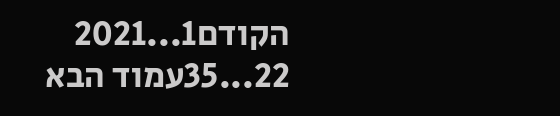הקודם1...2021
22...35עמוד הבא